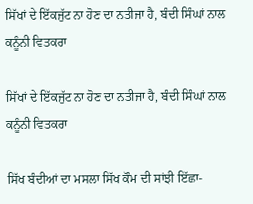ਸਿੱਖਾਂ ਦੇ ਇੱਕਜੁੱਟ ਨਾ ਹੋਣ ਦਾ ਨਤੀਜਾ ਹੈ, ਬੰਦੀ ਸਿੰਘਾਂ ਨਾਲ ਕਨੂੰਨੀ ਵਿਤਕਰਾ

ਸਿੱਖਾਂ ਦੇ ਇੱਕਜੁੱਟ ਨਾ ਹੋਣ ਦਾ ਨਤੀਜਾ ਹੈ, ਬੰਦੀ ਸਿੰਘਾਂ ਨਾਲ ਕਨੂੰਨੀ ਵਿਤਕਰਾ

ਸਿੱਖ ਬੰਦੀਆਂ ਦਾ ਮਸਲਾ ਸਿੱਖ ਕੌਮ ਦੀ ਸਾਂਝੀ ਇੱਛਾ-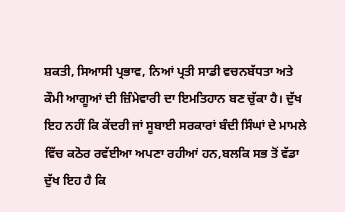ਸ਼ਕਤੀ, ਸਿਆਸੀ ਪ੍ਰਭਾਵ, ਨਿਆਂ ਪ੍ਰਤੀ ਸਾਡੀ ਵਚਨਬੱਧਤਾ ਅਤੇ ਕੌਮੀ ਆਗੂਆਂ ਦੀ ਜ਼ਿੰਮੇਵਾਰੀ ਦਾ ਇਮਤਿਹਾਨ ਬਣ ਚੁੱਕਾ ਹੈ। ਦੁੱਖ ਇਹ ਨਹੀਂ ਕਿ ਕੇਂਦਰੀ ਜਾਂ ਸੂਬਾਈ ਸਰਕਾਰਾਂ ਬੰਦੀ ਸਿੰਘਾਂ ਦੇ ਮਾਮਲੇ ਵਿੱਚ ਕਠੋਰ ਰਵੱਈਆ ਅਪਣਾ ਰਹੀਆਂ ਹਨ,ਬਲਕਿ ਸਭ ਤੋਂ ਵੱਡਾ ਦੁੱਖ ਇਹ ਹੈ ਕਿ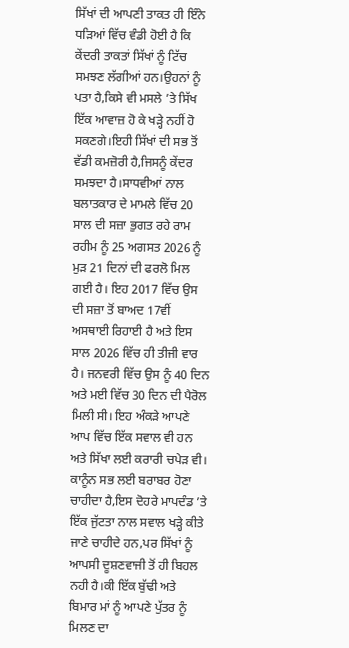ਸਿੱਖਾਂ ਦੀ ਆਪਣੀ ਤਾਕਤ ਹੀ ਇੰਨੇ ਧੜਿਆਂ ਵਿੱਚ ਵੰਡੀ ਹੋਈ ਹੈ ਕਿ ਕੇਂਦਰੀ ਤਾਕਤਾਂ ਸਿੱਖਾਂ ਨੂੰ ਟਿੱਚ ਸਮਝਣ ਲੱਗੀਆਂ ਹਨ।ਉਹਨਾਂ ਨੂੰ ਪਤਾ ਹੈ,ਕਿਸੇ ਵੀ ਮਸਲੇ ’ਤੇ ਸਿੱਖ ਇੱਕ ਆਵਾਜ਼ ਹੋ ਕੇ ਖੜ੍ਹੇ ਨਹੀਂ ਹੋ ਸਕਣਗੇ।ਇਹੀ ਸਿੱਖਾਂ ਦੀ ਸਭ ਤੋਂ ਵੱਡੀ ਕਮਜ਼ੋਰੀ ਹੈ,ਜਿਸਨੂੰ ਕੇਂਦਰ ਸਮਝਦਾ ਹੈ।ਸਾਧਵੀਆਂ ਨਾਲ ਬਲਾਤਕਾਰ ਦੇ ਮਾਮਲੇ ਵਿੱਚ 20 ਸਾਲ ਦੀ ਸਜ਼ਾ ਭੁਗਤ ਰਹੇ ਰਾਮ ਰਹੀਮ ਨੂੰ 25 ਅਗਸਤ 2026 ਨੂੰ ਮੁੜ 21 ਦਿਨਾਂ ਦੀ ਫਰਲੋ ਮਿਲ ਗਈ ਹੈ। ਇਹ 2017 ਵਿੱਚ ਉਸ ਦੀ ਸਜ਼ਾ ਤੋਂ ਬਾਅਦ 17ਵੀਂ ਅਸਥਾਈ ਰਿਹਾਈ ਹੈ ਅਤੇ ਇਸ ਸਾਲ 2026 ਵਿੱਚ ਹੀ ਤੀਜੀ ਵਾਰ ਹੈ। ਜਨਵਰੀ ਵਿੱਚ ਉਸ ਨੂੰ 40 ਦਿਨ ਅਤੇ ਮਈ ਵਿੱਚ 30 ਦਿਨ ਦੀ ਪੈਰੋਲ ਮਿਲੀ ਸੀ। ਇਹ ਅੰਕੜੇ ਆਪਣੇ ਆਪ ਵਿੱਚ ਇੱਕ ਸਵਾਲ ਵੀ ਹਨ ਅਤੇ ਸਿੱਖਾ ਲਈ ਕਰਾਰੀ ਚਪੇੜ ਵੀ। ਕਾਨੂੰਨ ਸਭ ਲਈ ਬਰਾਬਰ ਹੋਣਾ ਚਾਹੀਦਾ ਹੈ,ਇਸ ਦੋਹਰੇ ਮਾਪਦੰਡ ’ਤੇ ਇੱਕ ਜੁੱਟਤਾ ਨਾਲ ਸਵਾਲ ਖੜ੍ਹੇ ਕੀਤੇ ਜਾਣੇ ਚਾਹੀਦੇ ਹਨ,ਪਰ ਸਿੱਖਾਂ ਨੂੰ ਆਪਸੀ ਦੂਸ਼ਣਵਾਜੀ ਤੋਂ ਹੀ ਬਿਹਲ ਨਹੀ ਹੈ।ਕੀ ਇੱਕ ਬੁੱਢੀ ਅਤੇ ਬਿਮਾਰ ਮਾਂ ਨੂੰ ਆਪਣੇ ਪੁੱਤਰ ਨੂੰ ਮਿਲਣ ਦਾ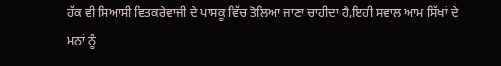ਹੱਕ ਵੀ ਸਿਆਸੀ ਵਿਤਕਰੇਵਾਜੀ ਦੇ ਪਾਸਕੂ ਵਿੱਚ ਤੋਲਿਆ ਜਾਣਾ ਚਾਹੀਦਾ ਹੈ,ਇਹੀ ਸਵਾਲ ਆਮ ਸਿੱਖਾਂ ਦੇ ਮਨਾਂ ਨੂੰ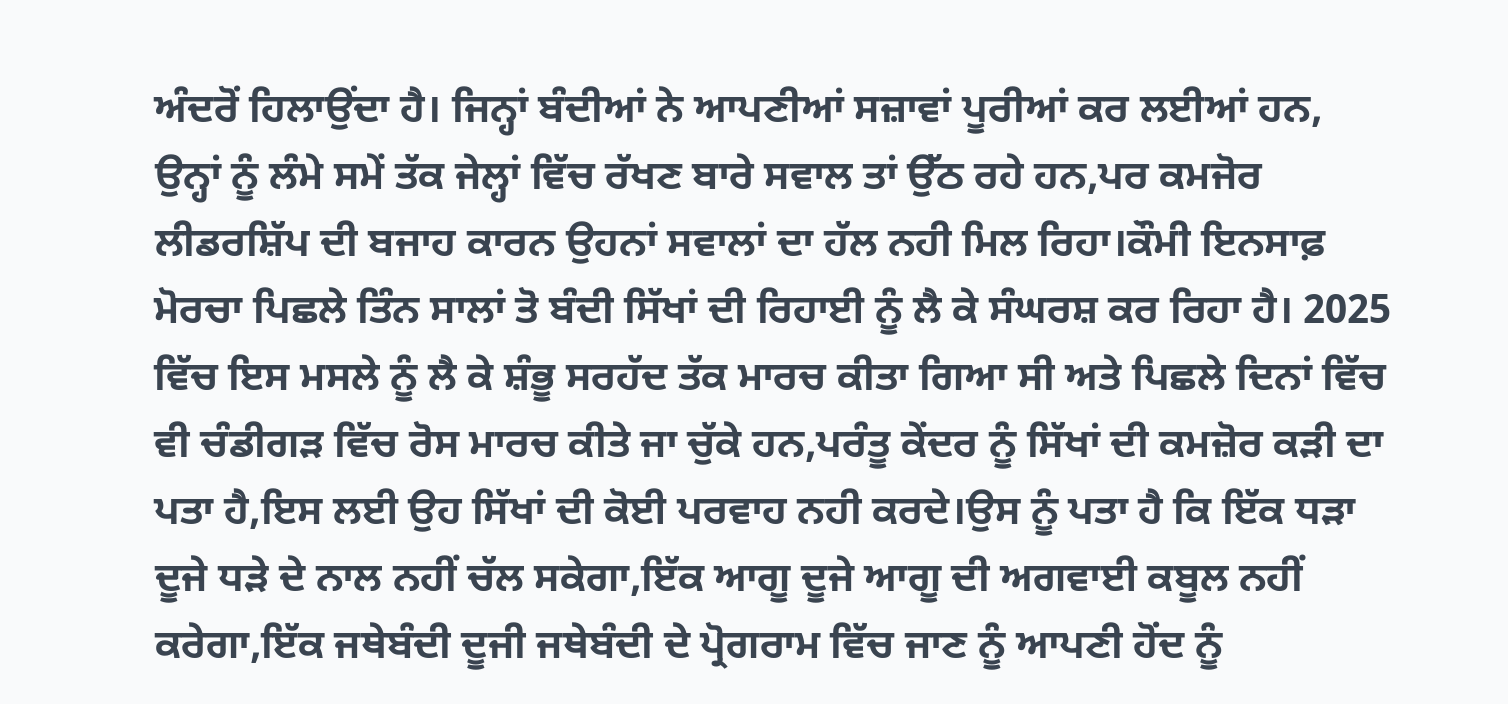ਅੰਦਰੋਂ ਹਿਲਾਉਂਦਾ ਹੈ। ਜਿਨ੍ਹਾਂ ਬੰਦੀਆਂ ਨੇ ਆਪਣੀਆਂ ਸਜ਼ਾਵਾਂ ਪੂਰੀਆਂ ਕਰ ਲਈਆਂ ਹਨ, ਉਨ੍ਹਾਂ ਨੂੰ ਲੰਮੇ ਸਮੇਂ ਤੱਕ ਜੇਲ੍ਹਾਂ ਵਿੱਚ ਰੱਖਣ ਬਾਰੇ ਸਵਾਲ ਤਾਂ ਉੱਠ ਰਹੇ ਹਨ,ਪਰ ਕਮਜੋਰ ਲੀਡਰਸ਼ਿੱਪ ਦੀ ਬਜਾਹ ਕਾਰਨ ਉਹਨਾਂ ਸਵਾਲਾਂ ਦਾ ਹੱਲ ਨਹੀ ਮਿਲ ਰਿਹਾ।ਕੌਮੀ ਇਨਸਾਫ਼ ਮੋਰਚਾ ਪਿਛਲੇ ਤਿੰਨ ਸਾਲਾਂ ਤੋ ਬੰਦੀ ਸਿੱਖਾਂ ਦੀ ਰਿਹਾਈ ਨੂੰ ਲੈ ਕੇ ਸੰਘਰਸ਼ ਕਰ ਰਿਹਾ ਹੈ। 2025 ਵਿੱਚ ਇਸ ਮਸਲੇ ਨੂੰ ਲੈ ਕੇ ਸ਼ੰਭੂ ਸਰਹੱਦ ਤੱਕ ਮਾਰਚ ਕੀਤਾ ਗਿਆ ਸੀ ਅਤੇ ਪਿਛਲੇ ਦਿਨਾਂ ਵਿੱਚ ਵੀ ਚੰਡੀਗੜ ਵਿੱਚ ਰੋਸ ਮਾਰਚ ਕੀਤੇ ਜਾ ਚੁੱਕੇ ਹਨ,ਪਰੰਤੂ ਕੇਂਦਰ ਨੂੰ ਸਿੱਖਾਂ ਦੀ ਕਮਜ਼ੋਰ ਕੜੀ ਦਾ ਪਤਾ ਹੈ,ਇਸ ਲਈ ਉਹ ਸਿੱਖਾਂ ਦੀ ਕੋਈ ਪਰਵਾਹ ਨਹੀ ਕਰਦੇ।ਉਸ ਨੂੰ ਪਤਾ ਹੈ ਕਿ ਇੱਕ ਧੜਾ ਦੂਜੇ ਧੜੇ ਦੇ ਨਾਲ ਨਹੀਂ ਚੱਲ ਸਕੇਗਾ,ਇੱਕ ਆਗੂ ਦੂਜੇ ਆਗੂ ਦੀ ਅਗਵਾਈ ਕਬੂਲ ਨਹੀਂ ਕਰੇਗਾ,ਇੱਕ ਜਥੇਬੰਦੀ ਦੂਜੀ ਜਥੇਬੰਦੀ ਦੇ ਪ੍ਰੋਗਰਾਮ ਵਿੱਚ ਜਾਣ ਨੂੰ ਆਪਣੀ ਹੋਂਦ ਨੂੰ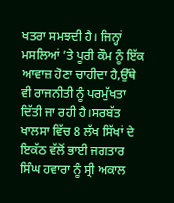ਖਤਰਾ ਸਮਝਦੀ ਹੈ। ਜਿਨ੍ਹਾਂ ਮਸਲਿਆਂ ’ਤੇ ਪੂਰੀ ਕੌਮ ਨੂੰ ਇੱਕ ਆਵਾਜ਼ ਹੋਣਾ ਚਾਹੀਦਾ ਹੈ,ਉੱਥੇ ਵੀ ਰਾਜਨੀਤੀ ਨੂੰ ਪਰਮੁੱਖਤਾ ਦਿੱਤੀ ਜਾ ਰਹੀ ਹੈ।ਸਰਬੱਤ ਖਾਲਸਾ ਵਿੱਚ 8 ਲੱਖ ਸਿੱਖਾਂ ਦੇ ਇਕੱਠ ਵੱਲੋਂ ਭਾਈ ਜਗਤਾਰ ਸਿੰਘ ਹਵਾਰਾ ਨੂੰ ਸ੍ਰੀ ਅਕਾਲ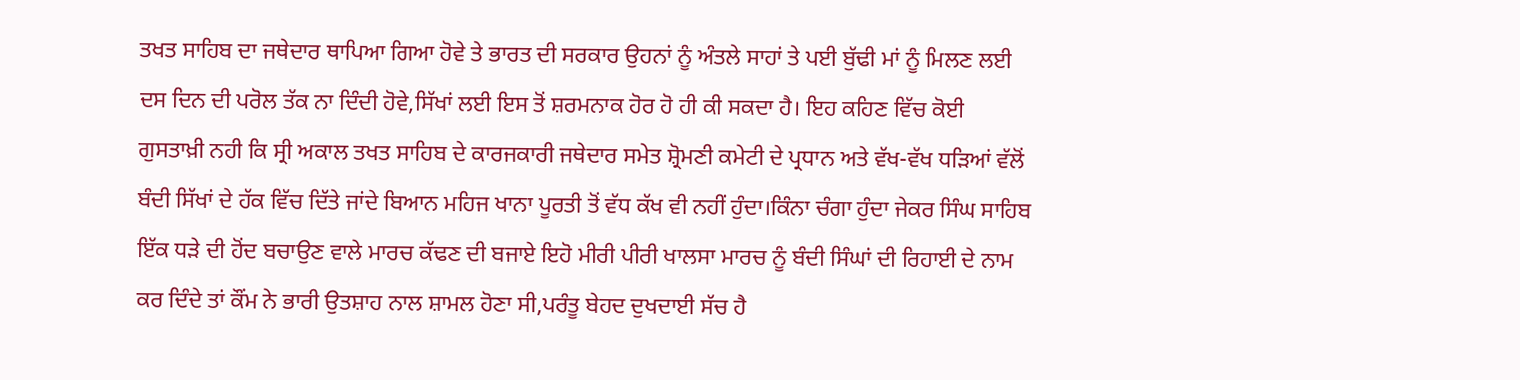ਤਖਤ ਸਾਹਿਬ ਦਾ ਜਥੇਦਾਰ ਥਾਪਿਆ ਗਿਆ ਹੋਵੇ ਤੇ ਭਾਰਤ ਦੀ ਸਰਕਾਰ ਉਹਨਾਂ ਨੂੰ ਅੰਤਲੇ ਸਾਹਾਂ ਤੇ ਪਈ ਬੁੱਢੀ ਮਾਂ ਨੂੰ ਮਿਲਣ ਲਈ ਦਸ ਦਿਨ ਦੀ ਪਰੋਲ ਤੱਕ ਨਾ ਦਿੰਦੀ ਹੋਵੇ,ਸਿੱਖਾਂ ਲਈ ਇਸ ਤੋਂ ਸ਼ਰਮਨਾਕ ਹੋਰ ਹੋ ਹੀ ਕੀ ਸਕਦਾ ਹੈ। ਇਹ ਕਹਿਣ ਵਿੱਚ ਕੋਈ ਗੁਸਤਾਖ਼ੀ ਨਹੀ ਕਿ ਸ੍ਰੀ ਅਕਾਲ ਤਖਤ ਸਾਹਿਬ ਦੇ ਕਾਰਜਕਾਰੀ ਜਥੇਦਾਰ ਸਮੇਤ ਸ਼੍ਰੋਮਣੀ ਕਮੇਟੀ ਦੇ ਪ੍ਰਧਾਨ ਅਤੇ ਵੱਖ-ਵੱਖ ਧੜਿਆਂ ਵੱਲੋਂ ਬੰਦੀ ਸਿੱਖਾਂ ਦੇ ਹੱਕ ਵਿੱਚ ਦਿੱਤੇ ਜਾਂਦੇ ਬਿਆਨ ਮਹਿਜ ਖਾਨਾ ਪੂਰਤੀ ਤੋਂ ਵੱਧ ਕੱਖ ਵੀ ਨਹੀਂ ਹੁੰਦਾ।ਕਿੰਨਾ ਚੰਗਾ ਹੁੰਦਾ ਜੇਕਰ ਸਿੰਘ ਸਾਹਿਬ ਇੱਕ ਧੜੇ ਦੀ ਹੋਂਦ ਬਚਾਉਣ ਵਾਲੇ ਮਾਰਚ ਕੱਢਣ ਦੀ ਬਜਾਏ ਇਹੋ ਮੀਰੀ ਪੀਰੀ ਖਾਲਸਾ ਮਾਰਚ ਨੂੰ ਬੰਦੀ ਸਿੰਘਾਂ ਦੀ ਰਿਹਾਈ ਦੇ ਨਾਮ ਕਰ ਦਿੰਦੇ ਤਾਂ ਕੌਂਮ ਨੇ ਭਾਰੀ ਉਤਸ਼ਾਹ ਨਾਲ ਸ਼ਾਮਲ ਹੋਣਾ ਸੀ,ਪਰੰਤੂ ਬੇਹਦ ਦੁਖਦਾਈ ਸੱਚ ਹੈ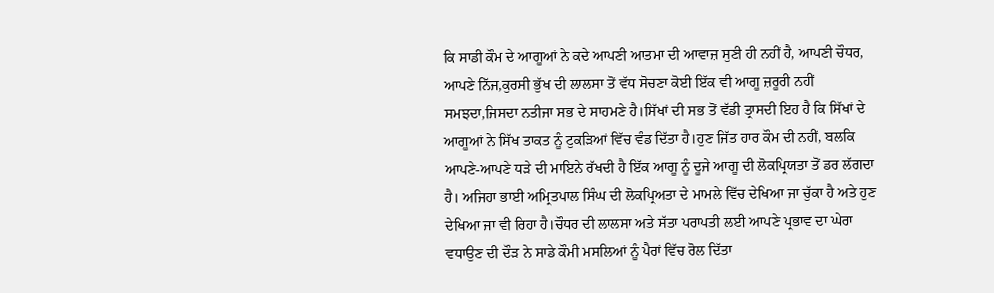ਕਿ ਸਾਡੀ ਕੌਮ ਦੇ ਆਗੂਆਂ ਨੇ ਕਦੇ ਆਪਣੀ ਆਤਮਾ ਦੀ ਆਵਾਜ਼ ਸੁਣੀ ਹੀ ਨਹੀਂ ਹੈ, ਆਪਣੀ ਚੌਧਰ, ਆਪਣੇ ਨਿੱਜ,ਕੁਰਸੀ ਭੁੱਖ ਦੀ ਲਾਲਸਾ ਤੋਂ ਵੱਧ ਸੋਚਣਾ ਕੋਈ ਇੱਕ ਵੀ ਆਗੂ ਜ਼ਰੂਰੀ ਨਹੀਂ ਸਮਝਦਾ,ਜਿਸਦਾ ਨਤੀਜਾ ਸਭ ਦੇ ਸਾਹਮਣੇ ਹੈ।ਸਿੱਖਾਂ ਦੀ ਸਭ ਤੋਂ ਵੱਡੀ ਤ੍ਰਾਸਦੀ ਇਹ ਹੈ ਕਿ ਸਿੱਖਾਂ ਦੇ ਆਗੂਆਂ ਨੇ ਸਿੱਖ ਤਾਕਤ ਨੂੰ ਟੁਕੜਿਆਂ ਵਿੱਚ ਵੰਡ ਦਿੱਤਾ ਹੈ।ਹੁਣ ਜਿੱਤ ਹਾਰ ਕੌਮ ਦੀ ਨਹੀਂ, ਬਲਕਿ ਆਪਣੇ-ਆਪਣੇ ਧੜੇ ਦੀ ਮਾਇਨੇ ਰੱਖਦੀ ਹੈ ਇੱਕ ਆਗੂ ਨੂੰ ਦੂਜੇ ਆਗੂ ਦੀ ਲੋਕਪ੍ਰਿਯਤਾ ਤੋਂ ਡਰ ਲੱਗਦਾ ਹੈ। ਅਜਿਹਾ ਭਾਈ ਅਮ੍ਰਿਤਪਾਲ ਸਿੰਘ ਦੀ ਲੋਕਪ੍ਰਿਅਤਾ ਦੇ ਮਾਮਲੇ ਵਿੱਚ ਦੇਖਿਆ ਜਾ ਚੁੱਕਾ ਹੈ ਅਤੇ ਹੁਣ ਦੇਖਿਆ ਜਾ ਵੀ ਰਿਹਾ ਹੈ।ਚੌਧਰ ਦੀ ਲਾਲਸਾ ਅਤੇ ਸੱਤਾ ਪਰਾਪਤੀ ਲਈ ਆਪਣੇ ਪ੍ਰਭਾਵ ਦਾ ਘੇਰਾ ਵਧਾਉਣ ਦੀ ਦੌੜ ਨੇ ਸਾਡੇ ਕੌਮੀ ਮਸਲਿਆਂ ਨੂੰ ਪੈਰਾਂ ਵਿੱਚ ਰੋਲ ਦਿੱਤਾ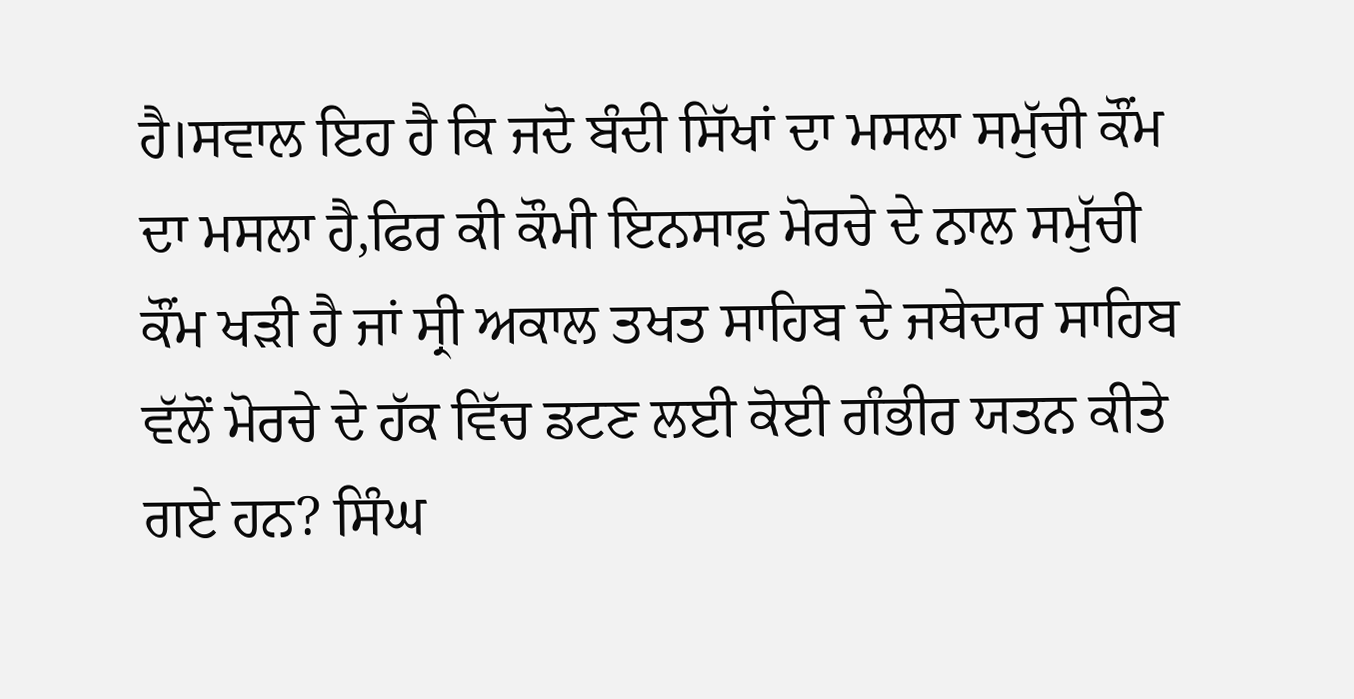ਹੈ।ਸਵਾਲ ਇਹ ਹੈ ਕਿ ਜਦੋ ਬੰਦੀ ਸਿੱਖਾਂ ਦਾ ਮਸਲਾ ਸਮੁੱਚੀ ਕੌਂਮ ਦਾ ਮਸਲਾ ਹੈ,ਫਿਰ ਕੀ ਕੌਮੀ ਇਨਸਾਫ਼ ਮੋਰਚੇ ਦੇ ਨਾਲ ਸਮੁੱਚੀ ਕੌਂਮ ਖੜੀ ਹੈ ਜਾਂ ਸ੍ਰੀ ਅਕਾਲ ਤਖਤ ਸਾਹਿਬ ਦੇ ਜਥੇਦਾਰ ਸਾਹਿਬ ਵੱਲੋਂ ਮੋਰਚੇ ਦੇ ਹੱਕ ਵਿੱਚ ਡਟਣ ਲਈ ਕੋਈ ਗੰਭੀਰ ਯਤਨ ਕੀਤੇ ਗਏ ਹਨ? ਸਿੰਘ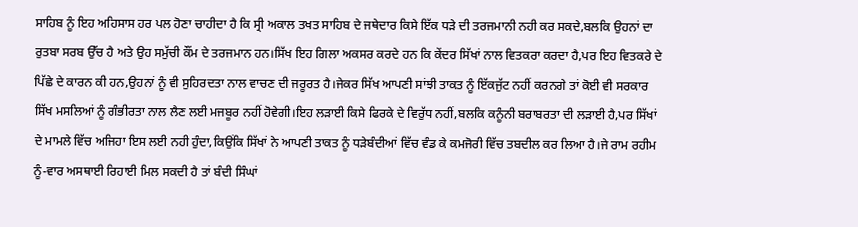ਸਾਹਿਬ ਨੂੰ ਇਹ ਅਹਿਸਾਸ ਹਰ ਪਲ ਹੋਣਾ ਚਾਹੀਦਾ ਹੈ ਕਿ ਸ੍ਰੀ ਅਕਾਲ ਤਖਤ ਸਾਹਿਬ ਦੇ ਜਥੇਦਾਰ ਕਿਸੇ ਇੱਕ ਧੜੇ ਦੀ ਤਰਜਮਾਨੀ ਨਹੀ ਕਰ ਸਕਦੇ,ਬਲਕਿ ਉਹਨਾਂ ਦਾ ਰੁਤਬਾ ਸਰਬ ਉੱਚ ਹੈ ਅਤੇ ਉਹ ਸਮੁੱਚੀ ਕੌਂਮ ਦੇ ਤਰਜਮਾਨ ਹਨ।ਸਿੱਖ ਇਹ ਗਿਲਾ ਅਕਸਰ ਕਰਦੇ ਹਨ ਕਿ ਕੇਂਦਰ ਸਿੱਖਾਂ ਨਾਲ ਵਿਤਕਰਾ ਕਰਦਾ ਹੈ,ਪਰ ਇਹ ਵਿਤਕਰੇ ਦੇ ਪਿੱਛੇ ਦੇ ਕਾਰਨ ਕੀ ਹਨ,ਉਹਨਾਂ ਨੂੰ ਵੀ ਸੁਹਿਰਦਤਾ ਨਾਲ ਵਾਚਣ ਦੀ ਜਰੂਰਤ ਹੈ।ਜੇਕਰ ਸਿੱਖ ਆਪਣੀ ਸਾਂਝੀ ਤਾਕਤ ਨੂੰ ਇੱਕਜੁੱਟ ਨਹੀਂ ਕਰਨਗੇ ਤਾਂ ਕੋਈ ਵੀ ਸਰਕਾਰ ਸਿੱਖ ਮਸਲਿਆਂ ਨੂੰ ਗੰਭੀਰਤਾ ਨਾਲ ਲੈਣ ਲਈ ਮਜਬੂਰ ਨਹੀਂ ਹੋਵੇਗੀ।ਇਹ ਲੜਾਈ ਕਿਸੇ ਫਿਰਕੇ ਦੇ ਵਿਰੁੱਧ ਨਹੀਂ,ਬਲਕਿ ਕਨੂੰਨੀ ਬਰਾਬਰਤਾ ਦੀ ਲੜਾਈ ਹੈ,ਪਰ ਸਿੱਖਾਂ ਦੇ ਮਾਮਲੇ ਵਿੱਚ ਅਜਿਹਾ ਇਸ ਲਈ ਨਹੀ ਹੁੰਦਾ,ਕਿਉਂਕਿ ਸਿੱਖਾਂ ਨੇ ਆਪਣੀ ਤਾਕਤ ਨੂੰ ਧੜੇਬੰਦੀਆਂ ਵਿੱਚ ਵੰਡ ਕੇ ਕਮਜੋਰੀ ਵਿੱਚ ਤਬਦੀਲ ਕਰ ਲਿਆ ਹੈ।ਜੇ ਰਾਮ ਰਹੀਮ ਨੂੰ-ਵਾਰ ਅਸਥਾਈ ਰਿਹਾਈ ਮਿਲ ਸਕਦੀ ਹੈ ਤਾਂ ਬੰਦੀ ਸਿੰਘਾਂ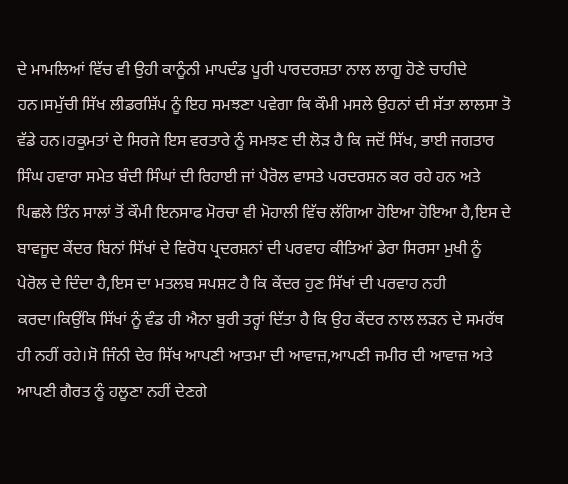ਦੇ ਮਾਮਲਿਆਂ ਵਿੱਚ ਵੀ ਉਹੀ ਕਾਨੂੰਨੀ ਮਾਪਦੰਡ ਪੂਰੀ ਪਾਰਦਰਸ਼ਤਾ ਨਾਲ ਲਾਗੂ ਹੋਣੇ ਚਾਹੀਦੇ ਹਨ।ਸਮੁੱਚੀ ਸਿੱਖ ਲੀਡਰਸ਼ਿੱਪ ਨੂੰ ਇਹ ਸਮਝਣਾ ਪਵੇਗਾ ਕਿ ਕੌਮੀ ਮਸਲੇ ਉਹਨਾਂ ਦੀ ਸੱਤਾ ਲਾਲਸਾ ਤੋ ਵੱਡੇ ਹਨ।ਹਕੂਮਤਾਂ ਦੇ ਸਿਰਜੇ ਇਸ ਵਰਤਾਰੇ ਨੂੰ ਸਮਝਣ ਦੀ ਲੋੜ ਹੈ ਕਿ ਜਦੋਂ ਸਿੱਖ, ਭਾਈ ਜਗਤਾਰ ਸਿੰਘ ਹਵਾਰਾ ਸਮੇਤ ਬੰਦੀ ਸਿੰਘਾਂ ਦੀ ਰਿਹਾਈ ਜਾਂ ਪੈਰੋਲ ਵਾਸਤੇ ਪਰਦਰਸ਼ਨ ਕਰ ਰਹੇ ਹਨ ਅਤੇ ਪਿਛਲੇ ਤਿੰਨ ਸਾਲਾਂ ਤੋਂ ਕੌਮੀ ਇਨਸਾਫ ਮੋਰਚਾ ਵੀ ਮੋਹਾਲੀ ਵਿੱਚ ਲੱਗਿਆ ਹੋਇਆ ਹੋਇਆ ਹੈ,ਇਸ ਦੇ ਬਾਵਜੂਦ ਕੇਂਦਰ ਬਿਨਾਂ ਸਿੱਖਾਂ ਦੇ ਵਿਰੋਧ ਪ੍ਰਦਰਸ਼ਨਾਂ ਦੀ ਪਰਵਾਹ ਕੀਤਿਆਂ ਡੇਰਾ ਸਿਰਸਾ ਮੁਖੀ ਨੂੰ ਪੇਰੋਲ ਦੇ ਦਿੰਦਾ ਹੈ,ਇਸ ਦਾ ਮਤਲਬ ਸਪਸ਼ਟ ਹੈ ਕਿ ਕੇਂਦਰ ਹੁਣ ਸਿੱਖਾਂ ਦੀ ਪਰਵਾਹ ਨਹੀ ਕਰਦਾ।ਕਿਉਂਕਿ ਸਿੱਖਾਂ ਨੂੰ ਵੰਡ ਹੀ ਐਨਾ ਬੁਰੀ ਤਰ੍ਹਾਂ ਦਿੱਤਾ ਹੈ ਕਿ ਉਹ ਕੇਂਦਰ ਨਾਲ ਲੜਨ ਦੇ ਸਮਰੱਥ ਹੀ ਨਹੀਂ ਰਹੇ।ਸੋ ਜਿੰਨੀ ਦੇਰ ਸਿੱਖ ਆਪਣੀ ਆਤਮਾ ਦੀ ਆਵਾਜ਼,ਆਪਣੀ ਜਮੀਰ ਦੀ ਆਵਾਜ਼ ਅਤੇ ਆਪਣੀ ਗੈਰਤ ਨੂੰ ਹਲੂਣਾ ਨਹੀਂ ਦੇਣਗੇ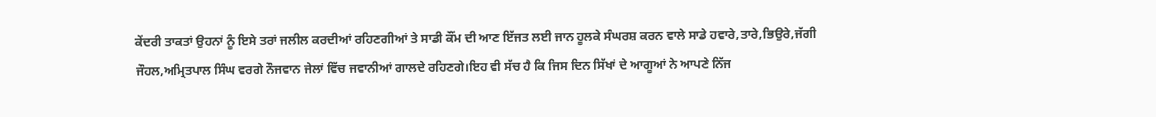ਕੇਂਦਰੀ ਤਾਕਤਾਂ ਉਹਨਾਂ ਨੂੰ ਇਸੇ ਤਰਾਂ ਜਲੀਲ ਕਰਦੀਆਂ ਰਹਿਣਗੀਆਂ ਤੇ ਸਾਡੀ ਕੌਂਮ ਦੀ ਆਣ ਇੱਜਤ ਲਈ ਜਾਨ ਹੂਲਕੇ ਸੰਘਰਸ਼ ਕਰਨ ਵਾਲੇ ਸਾਡੇ ਹਵਾਰੇ,ਤਾਰੇ,ਭਿਉਰੇ,ਜੱਗੀ ਜੌਹਲ,ਅਮ੍ਰਿਤਪਾਲ ਸਿੰਘ ਵਰਗੇ ਨੌਜਵਾਨ ਜੇਲਾਂ ਵਿੱਚ ਜਵਾਨੀਆਂ ਗਾਲਦੇ ਰਹਿਣਗੇ।ਇਹ ਵੀ ਸੱਚ ਹੈ ਕਿ ਜਿਸ ਦਿਨ ਸਿੱਖਾਂ ਦੇ ਆਗੂਆਂ ਨੇ ਆਪਣੇ ਨਿੱਜ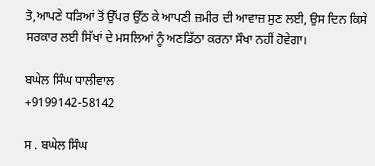ਤੋ,ਆਪਣੇ ਧੜਿਆਂ ਤੋਂ ਉੱਪਰ ਉੱਠ ਕੇ ਆਪਣੀ ਜ਼ਮੀਰ ਦੀ ਆਵਾਜ਼ ਸੁਣ ਲਈ, ਉਸ ਦਿਨ ਕਿਸੇ ਸਰਕਾਰ ਲਈ ਸਿੱਖਾਂ ਦੇ ਮਸਲਿਆਂ ਨੂੰ ਅਣਡਿੱਠਾ ਕਰਨਾ ਸੌਖਾ ਨਹੀਂ ਹੋਵੇਗਾ।

ਬਘੇਲ ਸਿੰਘ ਧਾਲੀਵਾਲ
+9199142-58142

ਸ . ਬਘੇਲ ਸਿੰਘ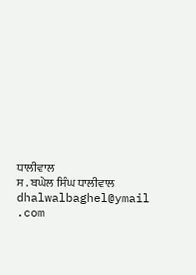ਧਾਲੀਵਾਲ
ਸ . ਬਘੇਲ ਸਿੰਘ ਧਾਲੀਵਾਲ
dhalwalbaghel@ymail .com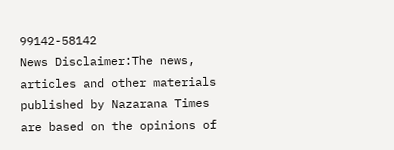99142-58142
News Disclaimer:The news, articles and other materials published by Nazarana Times are based on the opinions of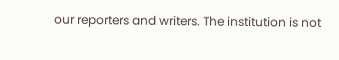our reporters and writers. The institution is not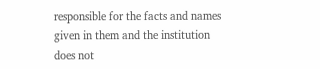responsible for the facts and names given in them and the institution does not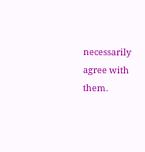necessarily agree with them.